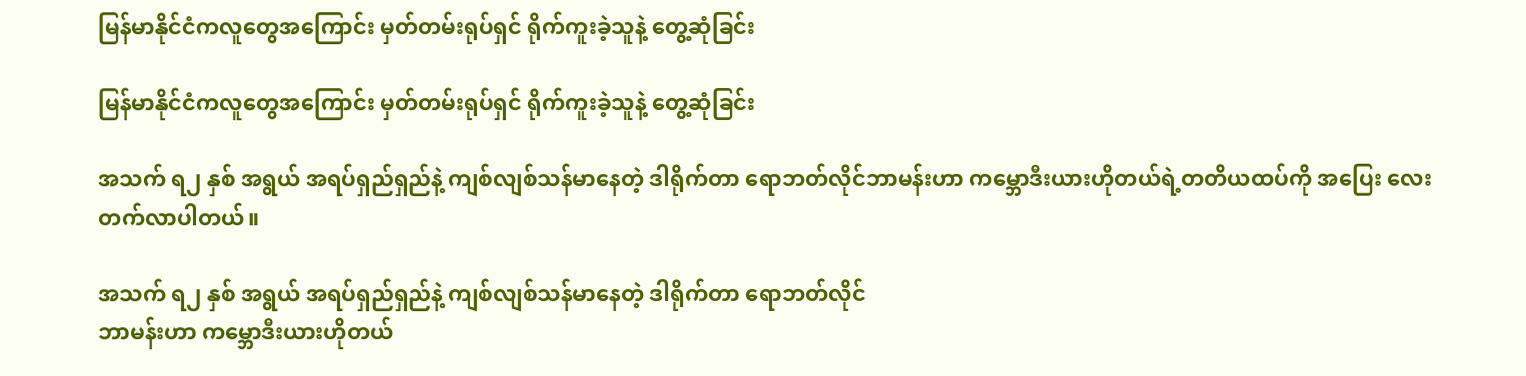မြန်မာနိုင်ငံကလူတွေအကြောင်း မှတ်တမ်းရုပ်ရှင် ရိုက်ကူးခဲ့သူနဲ့ တွေ့ဆုံခြင်း

မြန်မာနိုင်ငံကလူတွေအကြောင်း မှတ်တမ်းရုပ်ရှင် ရိုက်ကူးခဲ့သူနဲ့ တွေ့ဆုံခြင်း

အသက် ရ၂ နှစ် အရွယ် အရပ်ရှည်ရှည်နဲ့ ကျစ်လျစ်သန်မာနေတဲ့ ဒါရိုက်တာ ရောဘတ်လိုင်ဘာမန်းဟာ ကမ္ဘောဒီးယားဟိုတယ်ရဲ့တတိယထပ်ကို အပြေး လေး တက်လာပါတယ်။

အသက် ရ၂ နှစ် အရွယ် အရပ်ရှည်ရှည်နဲ့ ကျစ်လျစ်သန်မာနေတဲ့ ဒါရိုက်တာ ရောဘတ်လိုင်
ဘာမန်းဟာ ကမ္ဘောဒီးယားဟိုတယ်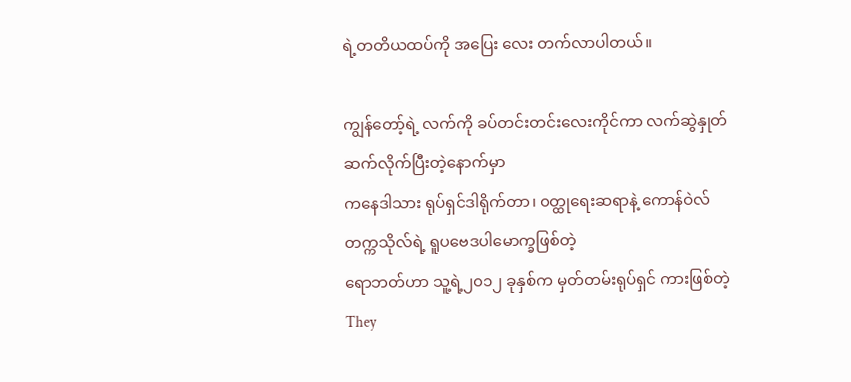ရဲ့တတိယထပ်ကို အပြေး လေး တက်လာပါတယ်။

ကျွန်တော့်ရဲ့ လက်ကို ခပ်တင်းတင်းလေးကိုင်ကာ လက်ဆွဲနှုတ်ဆက်လိုက်ပြီးတဲ့နောက်မှာ
ကနေဒါသား ရုပ်ရှင်ဒါရိုက်တာ၊ ၀တ္ထုရေးဆရာနဲ့ ကောန်ဝဲလ်တက္ကသိုလ်ရဲ့ ရူပဗေဒပါမောက္ခဖြစ်တဲ့
ရောဘတ်ဟာ သူ့ရဲ့၂၀၁၂ ခုနှစ်က မှတ်တမ်းရုပ်ရှင် ကားဖြစ်တဲ့ They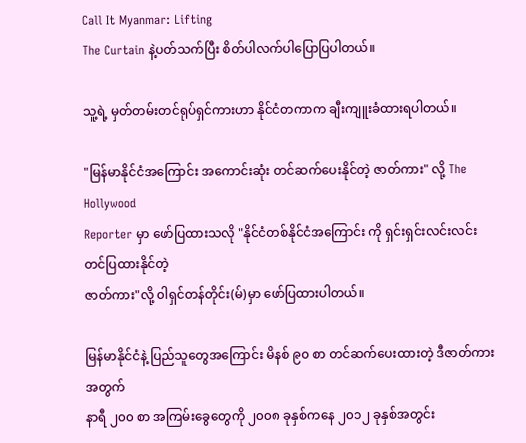Call It Myanmar: Lifting
The Curtain နဲ့ပတ်သက်ပြီး စိတ်ပါလက်ပါပြောပြပါတယ်။

သူ့ရဲ့ မှတ်တမ်းတင်ရုပ်ရှင်ကားဟာ နိုင်ငံတကာက ချီးကျူးခံထားရပါတယ်။

"မြန်မာနိုင်ငံအကြောင်း အကောင်းဆုံး တင်ဆက်ပေးနိုင်တဲ့ ဇာတ်ကား" လို့ The Hollywood
Reporter မှာ ဖော်ပြထားသလို "နိုင်ငံတစ်နိုင်ငံအကြောင်း ကို ရှင်းရှင်းလင်းလင်း တင်ပြထားနိုင်တဲ့
ဇာတ်ကား"လို့ ၀ါရှင်တန်တိုင်း(မ်)မှာ ဖော်ပြထားပါတယ်။

မြန်မာနိုင်ငံနဲ့ ပြည်သူတွေအကြောင်း မိနစ် ၉၀ စာ တင်ဆက်ပေးထားတဲ့ ဒီဇာတ်ကားအတွက်
နာရီ ၂၀၀ စာ အကြမ်းခွေတွေကို ၂၀၀၈ ခုနှစ်ကနေ ၂၀၁၂ ခုနှစ်အတွင်း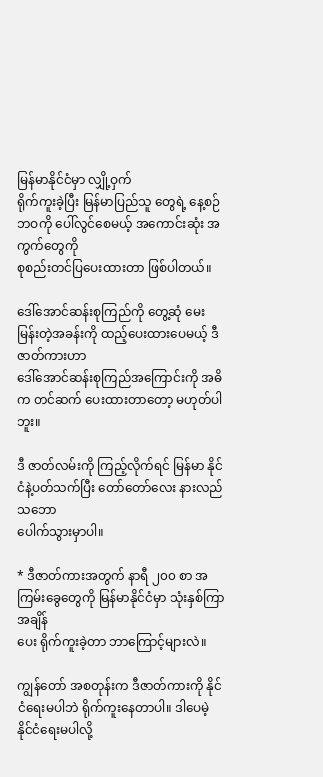မြန်မာနိုင်ငံမှာ လျှို့ဝှက်
ရိုက်ကူးခဲ့ပြီး မြန်မာပြည်သူ တွေရဲ့ နေ့စဉ်ဘဝကို ပေါ်လွင်စေမယ့် အကောင်းဆုံး အကွက်တွေကို
စုစည်းတင်ပြပေးထားတာ ဖြစ်ပါတယ်။

ဒေါ်အောင်ဆန်းစုကြည်ကို တွေ့ဆုံ မေးမြန်းတဲ့အခန်းကို ထည့်ပေးထားပေမယ့် ဒီဇာတ်ကားဟာ
ဒေါ်အောင်ဆန်းစုကြည်အကြောင်းကို အဓိက တင်ဆက် ပေးထားတာတော့ မဟုတ်ပါဘူး။

ဒီ ဇာတ်လမ်းကို ကြည့်လိုက်ရင် မြန်မာ နိုင်ငံနဲ့ပတ်သက်ပြီး တော်တော်လေး နားလည် သဘော
ပေါက်သွားမှာပါ။

* ဒီဇာတ်ကားအတွက် နာရီ ၂၀၀ စာ အကြမ်းခွေတွေကို မြန်မာနိုင်ငံမှာ သုံးနှစ်ကြာ
အချိန်
ပေး ရိုက်ကူးခဲ့တာ ဘာကြောင့်များလဲ။

ကျွန်တော် အစတုန်းက ဒီဇာတ်ကားကို နိုင်ငံရေးမပါဘဲ ရိုက်ကူးနေတာပါ။ ဒါပေမဲ့ နိုင်ငံရေးမပါလို့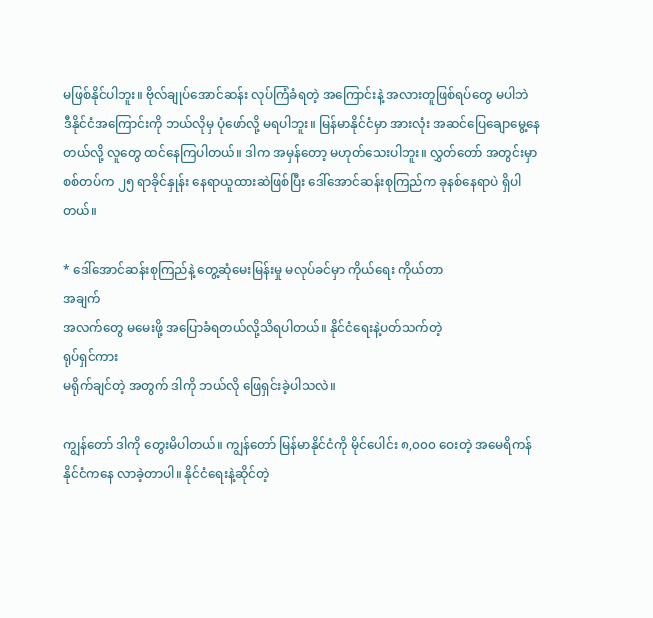မဖြစ်နိုင်ပါဘူး။ ဗိုလ်ချုပ်အောင်ဆန်း လုပ်ကြံခံရတဲ့ အကြောင်းနဲ့ အလားတူဖြစ်ရပ်တွေ မပါဘဲ
ဒီနိုင်ငံအကြောင်းကို ဘယ်လိုမှ ပုံဖော်လို့ မရပါဘူး။ မြန်မာနိုင်ငံမှာ အားလုံး အဆင်ပြေချောမွေ့နေ
တယ်လို့ လူတွေ ထင်နေကြပါတယ်။ ဒါက အမှန်တော့ မဟုတ်သေးပါဘူး။ လွှတ်တော် အတွင်းမှာ
စစ်တပ်က ၂၅ ရာခိုင်နှုန်း နေရာယူထားဆဲဖြစ်ပြီး ဒေါ်အောင်ဆန်းစုကြည်က ခုနစ်နေရာပဲ ရှိပါ
တယ်။

* ဒေါ်အောင်ဆန်းစုကြည်နဲ့ တွေ့ဆုံမေးမြန်းမှု မလုပ်ခင်မှာ ကိုယ်ရေး ကိုယ်တာ
အချက်
အလက်တွေ မမေးဖို့ အပြောခံရတယ်လို့သိရပါတယ်။ နိုင်ငံရေးနဲ့ပတ်သက်တဲ့
ရုပ်ရှင်ကား
မရိုက်ချင်တဲ့ အတွက် ဒါကို ဘယ်လို ဖြေရှင်းခဲ့ပါသလဲ။

ကျွန်တော် ဒါကို တွေးမိပါတယ်။ ကျွန်တော် မြန်မာနိုင်ငံကို မိုင်ပေါင်း ၈,၀၀၀ ဝေးတဲ့ အမေရိကန်
နိုင်ငံကနေ လာခဲ့တာပါ။ နိုင်ငံရေးနဲ့ဆိုင်တဲ့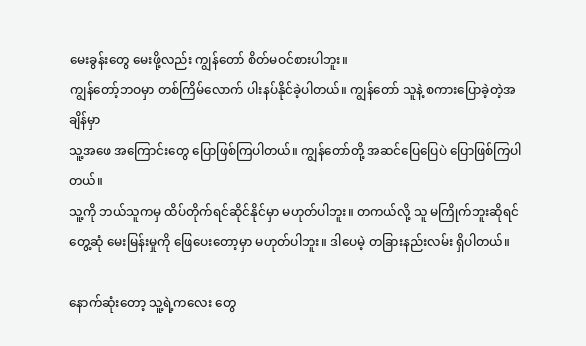မေးခွန်းတွေ မေးဖို့လည်း ကျွန်တော် စိတ်မဝင်စားပါဘူး။
ကျွန်တော့်ဘဝမှာ တစ်ကြိမ်လောက် ပါးနပ်နိုင်ခဲ့ပါတယ်။ ကျွန်တော် သူနဲ့ စကားပြောခဲ့တဲ့အချိန်မှာ
သူ့အဖေ အကြောင်းတွေ ပြောဖြစ်ကြပါတယ်။ ကျွန်တော်တို့ အဆင်ပြေပြေပဲ ပြောဖြစ်ကြပါတယ်။
သူ့ကို ဘယ်သူကမှ ထိပ်တိုက်ရင်ဆိုင်နိုင်မှာ မဟုတ်ပါဘူး။ တကယ်လို့ သူ မကြိုက်ဘူးဆိုရင်
တွေ့ဆုံ မေးမြန်းမှုကို ဖြေပေးတော့မှာ မဟုတ်ပါဘူး။ ဒါပေမဲ့ တခြားနည်းလမ်း ရှိပါတယ်။

နောက်ဆုံးတော့ သူ့ရဲ့ကလေး တွေ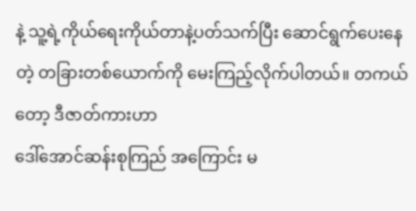နဲ့ သူ့ရဲ့ကိုယ်ရေးကိုယ်တာနဲ့ပတ်သက်ပြီး ဆောင်ရွက်ပေးနေ
တဲ့ တခြားတစ်ယောက်ကို မေးကြည့်လိုက်ပါတယ်။ တကယ်တော့ ဒီဇာတ်ကားဟာ
ဒေါ်အောင်ဆန်းစုကြည် အကြောင်း မ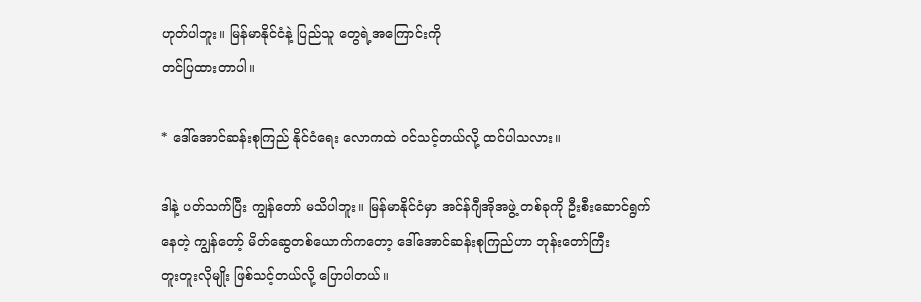ဟုတ်ပါဘူး။ မြန်မာနိုင်ငံနဲ့ ပြည်သူ တွေရဲ့အကြောင်းကို
တင်ပြထားတာပါ။

* ဒေါ်အောင်ဆန်းစုကြည် နိုင်ငံရေး လောကထဲ ၀င်သင့်တယ်လို့ ထင်ပါသလား။

ဒါနဲ့ ပတ်သက်ပြီး ကျွန်တော် မသိပါဘူး။ မြန်မာနိုင်ငံမှာ အင်န်ဂျီအိုအဖွဲ့ တစ်ခုကို ဦးစီးဆောင်ရွက်
နေတဲ့ ကျွန်တော့် မိတ်ဆွေတစ်ယောက်ကတော့ ဒေါ်အောင်ဆန်းစုကြည်ဟာ ဘုန်းတော်ကြီး
တူးတူးလိုမျိုး ဖြစ်သင့်တယ်လို့ ပြောပါတယ်။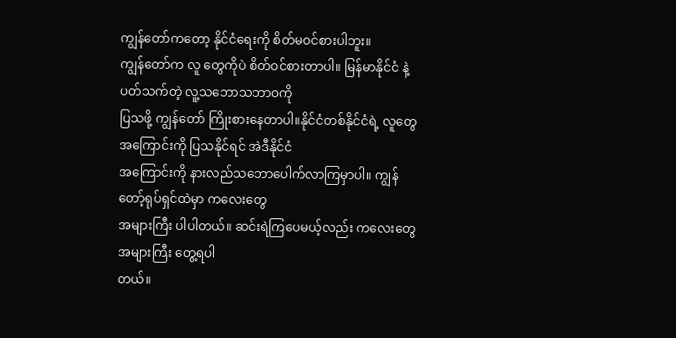ကျွန်တော်ကတော့ နိုင်ငံရေးကို စိတ်မဝင်စားပါဘူး။
ကျွန်တော်က လူ တွေကိုပဲ စိတ်ဝင်စားတာပါ။ မြန်မာနိုင်ငံ နဲ့ပတ်သက်တဲ့ လူ့သဘောသဘာဝကို
ပြသဖို့ ကျွန်တော် ကြိုးစားနေတာပါ။နိုင်ငံတစ်နိုင်ငံရဲ့ လူတွေအကြောင်းကို ပြသနိုင်ရင် အဲဒီနိုင်ငံ
အကြောင်းကို နားလည်သဘောပေါက်လာကြမှာပါ။ ကျွန်တော့်ရုပ်ရှင်ထဲမှာ ကလေးတွေ
အများကြီး ပါပါတယ်။ ဆင်းရဲကြပေမယ့်လည်း ကလေးတွေ အများကြီး တွေ့ရပါ
တယ်။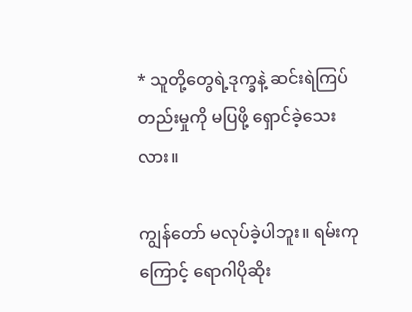* သူတို့တွေရဲ့ဒုက္ခနဲ့ ဆင်းရဲကြပ်တည်းမှုကို မပြဖို့ ရှောင်ခဲ့သေးလား။

ကျွန်တော် မလုပ်ခဲ့ပါဘူး။ ရမ်းကု ကြောင့် ရောဂါပိုဆိုး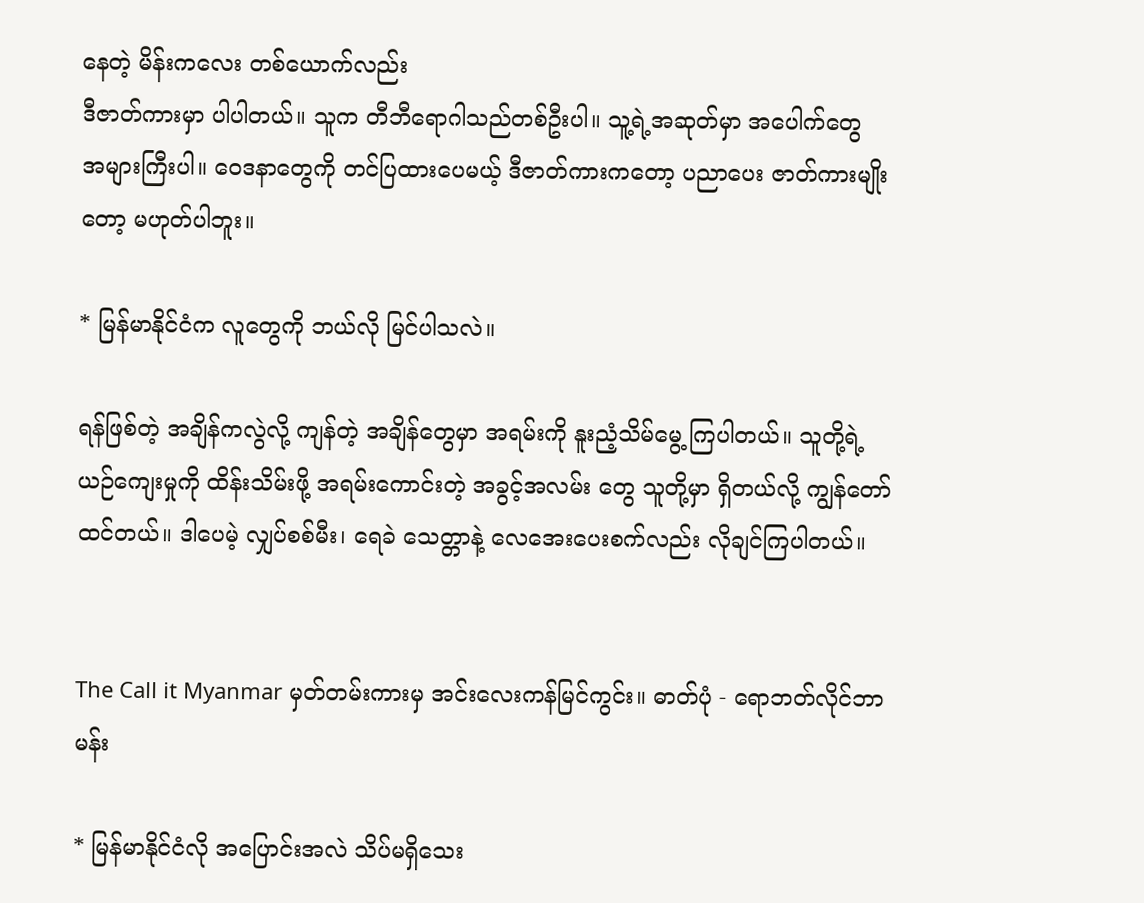နေတဲ့ မိန်းကလေး တစ်ယောက်လည်း
ဒီဇာတ်ကားမှာ ပါပါတယ်။ သူက တီဘီရောဂါသည်တစ်ဦးပါ။ သူ့ရဲ့အဆုတ်မှာ အပေါက်တွေ
အများကြီးပါ။ ဝေဒနာတွေကို တင်ပြထားပေမယ့် ဒီဇာတ်ကားကတော့ ပညာပေး ဇာတ်ကားမျိုး
တော့ မဟုတ်ပါဘူး။

* မြန်မာနိုင်ငံက လူတွေကို ဘယ်လို မြင်ပါသလဲ။

ရန်ဖြစ်တဲ့ အချိန်ကလွဲလို့ ကျန်တဲ့ အချိန်တွေမှာ အရမ်းကို နူးညံ့သိမ်မွေ့ ကြပါတယ်။ သူတို့ရဲ့
ယဉ်ကျေးမှုကို ထိန်းသိမ်းဖို့ အရမ်းကောင်းတဲ့ အခွင့်အလမ်း တွေ သူတို့မှာ ရှိတယ်လို့ ကျွန်တော်
ထင်တယ်။ ဒါပေမဲ့ လျှပ်စစ်မီး၊ ရေခဲ သေတ္တာနဲ့ လေအေးပေးစက်လည်း လိုချင်ကြပါတယ်။


The Call it Myanmar မှတ်တမ်းကားမှ အင်းလေးကန်မြင်ကွင်း။ ဓာတ်ပုံ - ရောဘတ်လိုင်ဘာမန်း

* မြန်မာနိုင်ငံလို အပြောင်းအလဲ သိပ်မရှိသေး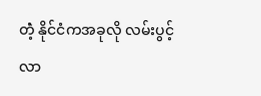တဲံ့ နိုင်ငံကအခုလို လမ်းပွင့်လာ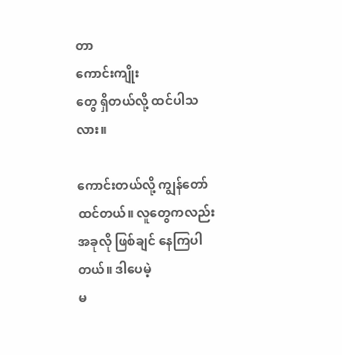တာ
ကောင်းကျိုး
တွေ ရှိတယ်လို့ ထင်ပါသလား။

ကောင်းတယ်လို့ ကျွန်တော် ထင်တယ်။ လူတွေကလည်း အခုလို ဖြစ်ချင် နေကြပါတယ်။ ဒါပေမဲ့
မ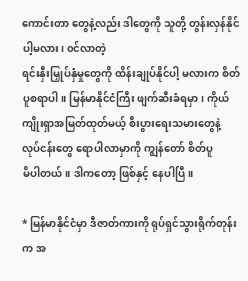ကောင်းတာ တွေနဲ့လည်း ဒါတွေကို သူတို့ တွန်းလှန်နိုင်ပါ့မလား၊ ၀င်လာတဲ့
ရင်းနှီးမြှုပ်နှံမှုတွေကို ထိန်းချုပ်နိုင်ပါ့ မလားက စိတ်ပူစရာပါ။ မြန်မာနိုင်ငံကြီး ဖျက်ဆီးခံရမှာ၊ ကိုယ်
ကျိုးရှာအမြတ်ထုတ်မယ့် စီးပွားရေးသမားတွေနဲ့ လုပ်ငန်းတွေ ရောပါလာမှာကို ကျွန်တော် စိတ်ပူ
မိပါတယ်။ ဒါကတော့ ဖြစ်နှင့် နေပါပြီ။

* မြန်မာနိုင်ငံမှာ ဒီဇာတ်ကားကို ရုပ်ရှင်သွားရိုက်တုန်းက အ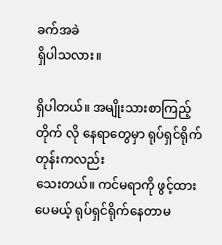ခက်အခဲ
ရှိပါသလား။

ရှိပါတယ်။ အမျိုးသားစာကြည့်တိုက် လို နေရာတွေမှာ ရုပ်ရှင်ရိုက်တုန်းကလည်း
သေးတယ်။ ကင်မရာကို ဖွင့်ထားပေမယ့် ရုပ်ရှင်ရိုက်နေတာမ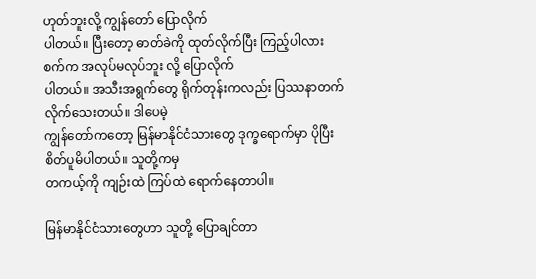ဟုတ်ဘူးလို့ ကျွန်တော် ပြောလိုက်
ပါတယ်။ ပြီးတော့ ဓာတ်ခဲကို ထုတ်လိုက်ပြီး ကြည့်ပါလား စက်က အလုပ်မလုပ်ဘူး လို့ ပြောလိုက်
ပါတယ်။ အသီးအရွက်တွေ ရိုက်တုန်းကလည်း ပြဿနာတက် လိုက်သေးတယ်။ ဒါပေမဲ့
ကျွန်တော်ကတော့ မြန်မာနိုင်ငံသားတွေ ဒုက္ခရောက်မှာ ပိုပြီးစိတ်ပူမိပါတယ်။ သူတို့ကမှ
တကယ့်ကို ကျဉ်းထဲ ကြပ်ထဲ ရောက်နေတာပါ။

မြန်မာနိုင်ငံသားတွေဟာ သူတို့ ပြောချင်တာ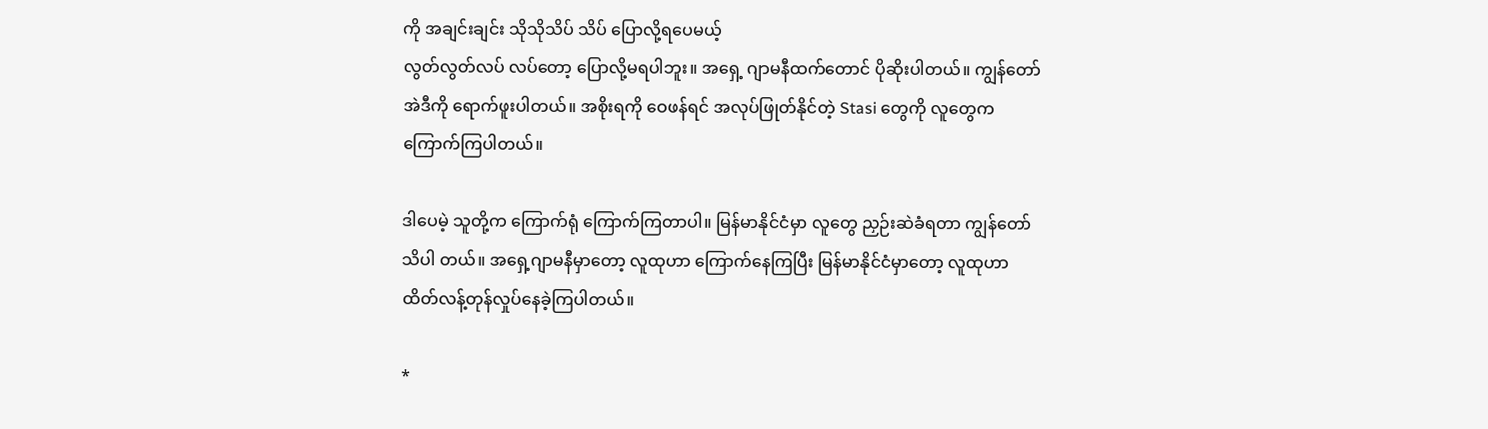ကို အချင်းချင်း သိုသိုသိပ် သိပ် ပြောလို့ရပေမယ့်
လွတ်လွတ်လပ် လပ်တော့ ပြောလို့မရပါဘူး။ အရှေ့ ဂျာမနီထက်တောင် ပိုဆိုးပါတယ်။ ကျွန်တော်
အဲဒီကို ရောက်ဖူးပါတယ်။ အစိုးရကို ဝေဖန်ရင် အလုပ်ဖြုတ်နိုင်တဲ့ Stasi တွေကို လူတွေက
ကြောက်ကြပါတယ်။

ဒါပေမဲ့ သူတို့က ကြောက်ရုံ ကြောက်ကြတာပါ။ မြန်မာနိုင်ငံမှာ လူတွေ ညှဉ်းဆဲခံရတာ ကျွန်တော်
သိပါ တယ်။ အရှေ့ဂျာမနီမှာတော့ လူထုဟာ ကြောက်နေကြပြီး မြန်မာနိုင်ငံမှာတော့ လူထုဟာ
ထိတ်လန့်တုန်လှုပ်နေခဲ့ကြပါတယ်။

*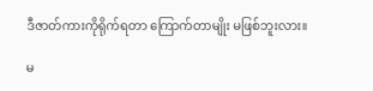ဒီဇာတ်ကားကိုရိုက်ရတာ ကြောက်တာမျိုး မဖြစ်ဘူးလား။

မ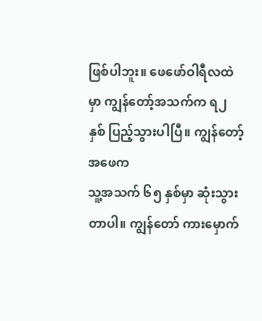ဖြစ်ပါဘူး။ ဖေဖော်ဝါရီလထဲမှာ ကျွန်တော့်အသက်က ရ၂ နှစ် ပြည့်သွားပါပြီ။ ကျွန်တော့်အဖေက
သူ့အသက် ၆၅ နှစ်မှာ ဆုံးသွားတာပါ။ ကျွန်တော် ကားမှောက်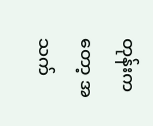တုန်းကတော့ အသက်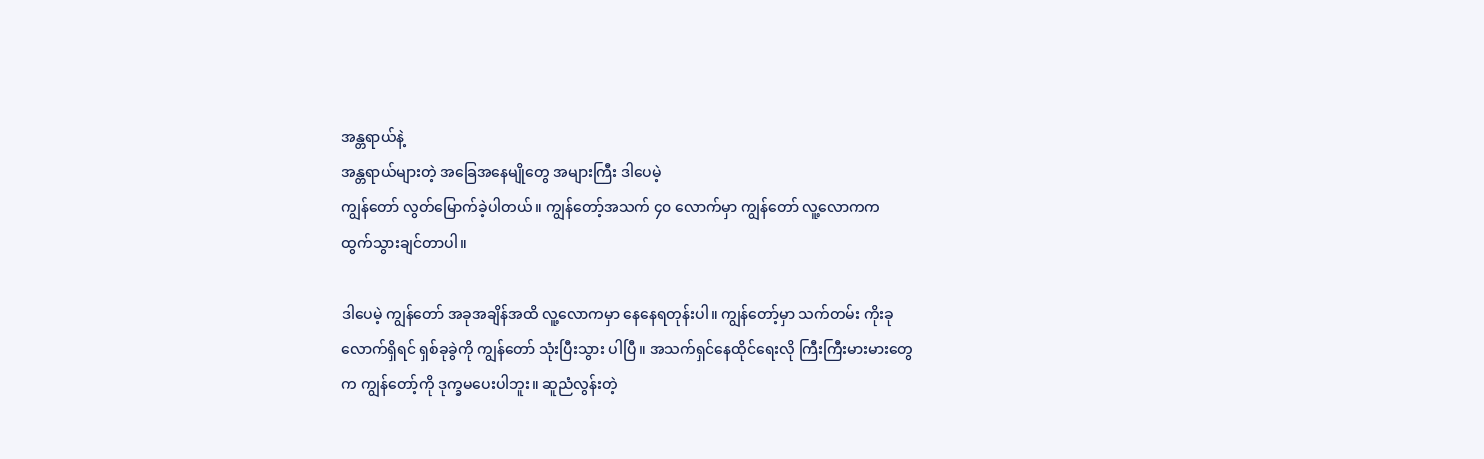အန္တရာယ်နဲ့
အန္တရာယ်များတဲ့ အခြေအနေမျိုတွေ အများကြီး ဒါပေမဲ့
ကျွန်တော် လွတ်မြောက်ခဲ့ပါတယ်။ ကျွန်တော့်အသက် ၄၀ လောက်မှာ ကျွန်တော် လူ့လောကက
ထွက်သွားချင်တာပါ။

ဒါပေမဲ့ ကျွန်တော် အခုအချိန်အထိ လူ့လောကမှာ နေနေရတုန်းပါ။ ကျွန်တော့်မှာ သက်တမ်း ကိုးခု
လောက်ရှိရင် ရှစ်ခုခွဲကို ကျွန်တော် သုံးပြီးသွား ပါပြီ။ အသက်ရှင်နေထိုင်ရေးလို ကြီးကြီးမားမားတွေ
က ကျွန်တော့်ကို ဒုက္ခမပေးပါဘူး။ ဆူညံလွန်းတဲ့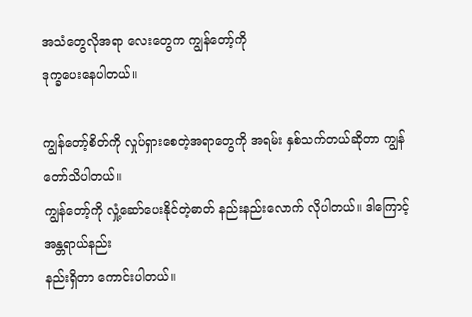အသံတွေလိုအရာ လေးတွေက ကျွန်တော့်ကို
ဒုက္ခပေးနေပါတယ်။

ကျွန်တော့်စိတ်ကို လှုပ်ရှားစေတဲ့အရာတွေကို အရမ်း နှစ်သက်တယ်ဆိုတာ ကျွန်တော်သိပါတယ်။
ကျွန်တော့်ကို လှုံ့ဆော်ပေးနိုင်တဲ့ဓာတ် နည်းနည်းလောက် လိုပါတယ်။ ဒါကြောင့် အန္တရာယ်နည်း
နည်းရှိတာ ကောင်းပါတယ်။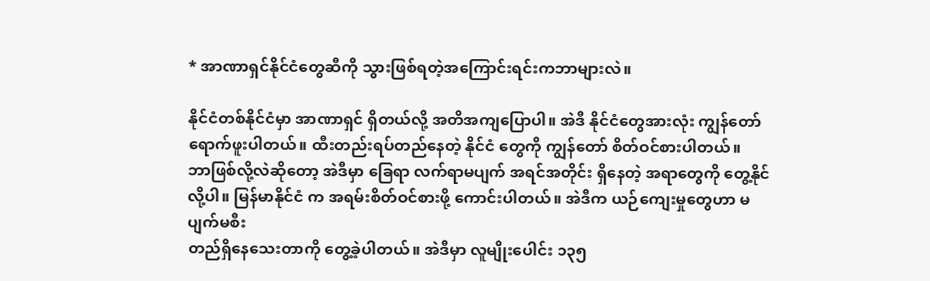* အာဏာရှင်နိုင်ငံတွေဆီကို သွားဖြစ်ရတဲ့အကြောင်းရင်းကဘာများလဲ။

နိုင်ငံတစ်နိုင်ငံမှာ အာဏာရှင် ရှိတယ်လို့ အတိအကျပြောပါ။ အဲဒီ နိုင်ငံတွေအားလုံး ကျွန်တော်
ရောက်ဖူးပါတယ်။ ထီးတည်းရပ်တည်နေတဲ့ နိုင်ငံ တွေကို ကျွန်တော် စိတ်ဝင်စားပါတယ်။
ဘာဖြစ်လို့လဲဆိုတော့ အဲဒီမှာ ခြေရာ လက်ရာမပျက် အရင်အတိုင်း ရှိနေတဲ့ အရာတွေကို တွေ့နိုင်
လို့ပါ။ မြန်မာနိုင်ငံ က အရမ်းစိတ်ဝင်စားဖို့ ကောင်းပါတယ်။ အဲဒီက ယဉ်ကျေးမှုတွေဟာ မပျက်မစီး
တည်ရှိနေသေးတာကို တွေ့ခဲ့ပါတယ်။ အဲဒီမှာ လူမျိုးပေါင်း ၁၃၅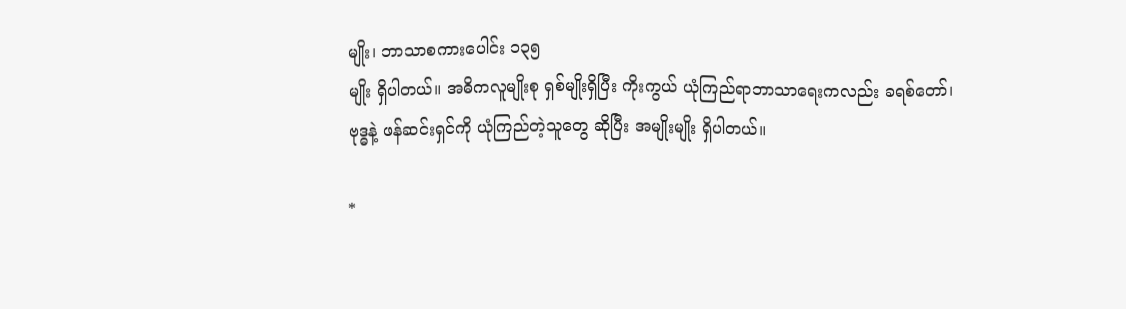မျိုး၊ ဘာသာစကားပေါင်း ၁၃၅
မျိုး ရှိပါတယ်။ အဓိကလူမျိုးစု ရှစ်မျိုးရှိပြီး ကိုးကွယ် ယုံကြည်ရာဘာသာရေးကလည်း ခရစ်တော်၊
ဗုဒ္ဓနဲ့ ဖန်ဆင်းရှင်ကို ယုံကြည်တဲ့သူတွေ ဆိုပြီး အမျိုးမျိုး ရှိပါတယ်။

*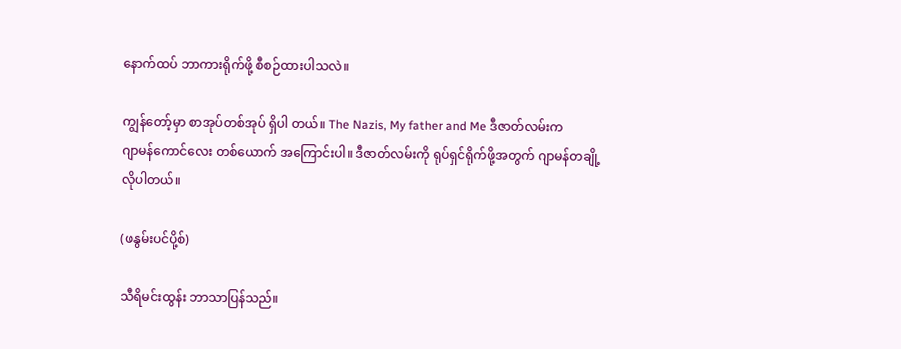နောက်ထပ် ဘာကားရိုက်ဖို့ စီစဉ်ထားပါသလဲ။

ကျွန်တော့်မှာ စာအုပ်တစ်အုပ် ရှိပါ တယ်။ The Nazis, My father and Me ဒီဇာတ်လမ်းက
ဂျာမန်ကောင်လေး တစ်ယောက် အကြောင်းပါ။ ဒီဇာတ်လမ်းကို ရုပ်ရှင်ရိုက်ဖို့အတွက် ဂျာမန်တချို့
လိုပါတယ်။

(ဖနွမ်းပင်ပို့စ်)

သီရိမင်းထွန်း ဘာသာပြန်သည်။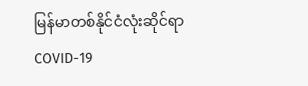မြန်မာတစ်နိုင်ငံလုံးဆိုင်ရာ COVID-19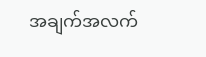အချက်အလက်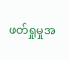ဖတ်ရှုမှုအ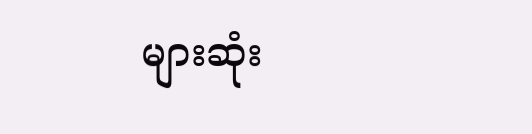များဆုံး